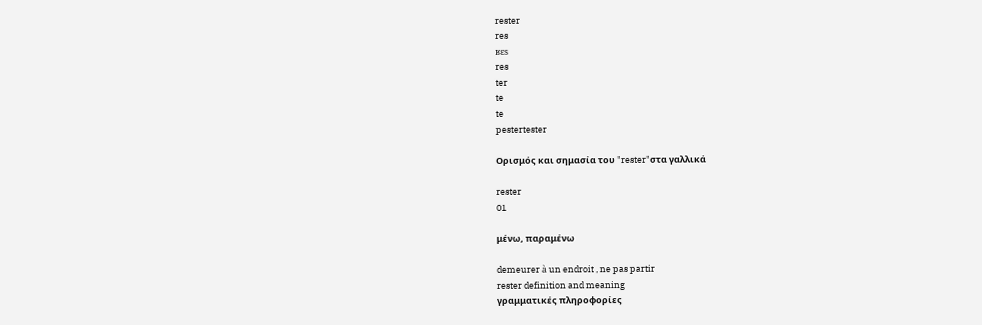rester
res
ʁɛs
res
ter
te
te
pestertester

Ορισμός και σημασία του "rester"στα γαλλικά

rester
01

μένω, παραμένω

demeurer à un endroit , ne pas partir
rester definition and meaning
γραμματικές πληροφορίες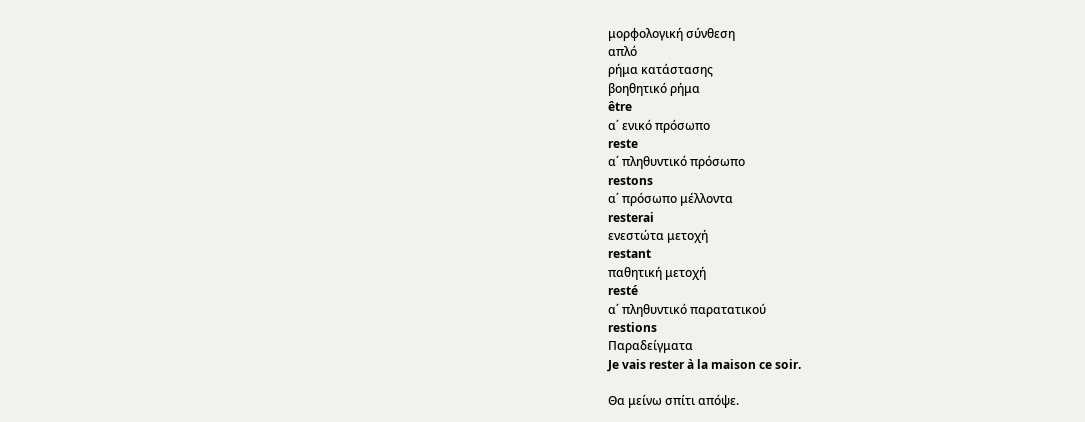μορφολογική σύνθεση
απλό
ρήμα κατάστασης
βοηθητικό ρήμα
être
α΄ ενικό πρόσωπο
reste
α΄ πληθυντικό πρόσωπο
restons
α΄ πρόσωπο μέλλοντα
resterai
ενεστώτα μετοχή
restant
παθητική μετοχή
resté
α΄ πληθυντικό παρατατικού
restions
Παραδείγματα
Je vais rester à la maison ce soir.

Θα μείνω σπίτι απόψε.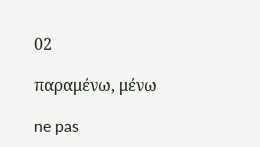02

παραμένω, μένω

ne pas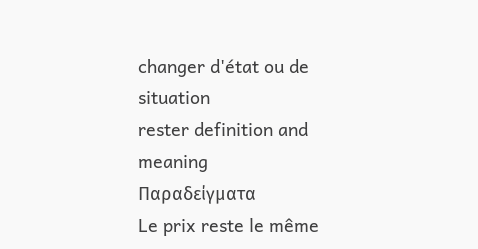changer d'état ou de situation
rester definition and meaning
Παραδείγματα
Le prix reste le même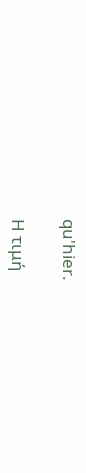qu'hier.

Η τιμή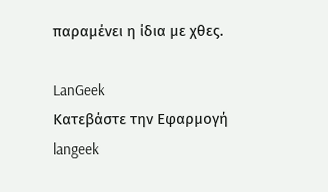παραμένει η ίδια με χθες.

LanGeek
Κατεβάστε την Εφαρμογή
langeek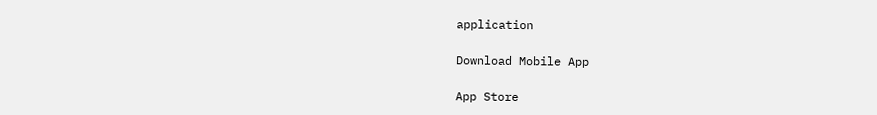application

Download Mobile App

App Store